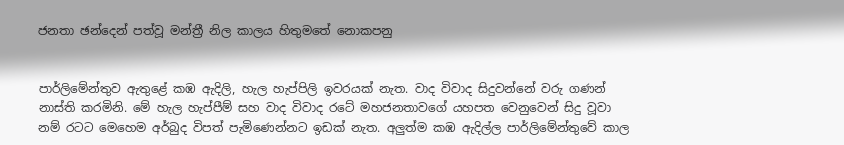ජනතා ඡන්දෙන් පත්වූ මන්ත්‍රී නිල කාලය හිතුමතේ නොකපනු


පාර්ලිමේන්තුව ඇතුළේ කඹ ඇදිලි, හැල හැප්පිලි ඉවරයක් නැත. වාද විවාද සිදුවන්නේ වරු ගණන් නාස්ති කරමිනි. මේ හැල හැප්පීම් සහ වාද විවාද රටේ මහජනතාවගේ යහපත වෙනුවෙන් සිදු වූවා නම් රටට මෙහෙම අර්බුද විපත් පැමිණෙන්නට ඉඩක් නැත. අලු‍ත්ම කඹ ඇදිල්ල පාර්ලිමේන්තුවේ කාල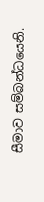සීමාව සම්බන්ධයෙනි.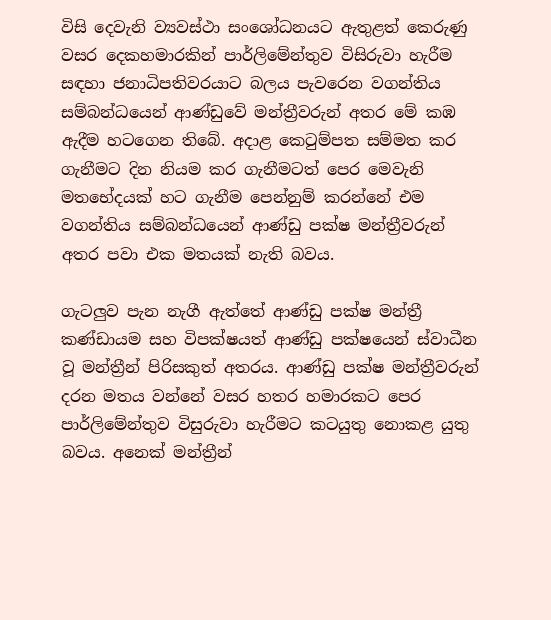විසි දෙවැනි ව්‍යවස්ථා සංශෝධනයට ඇතුළත් කෙරුණු වසර දෙකහමාරකින් පාර්ලිමේන්තුව විසිරුවා හැරීම සඳහා ජනාධිපතිවරයාට බලය පැවරෙන වගන්තිය සම්බන්ධයෙන් ආණ්ඩුවේ මන්ත්‍රීවරුන් අතර මේ කඹ ඇදීම හටගෙන තිබේ. අදාළ කෙටුම්පත සම්මත කර ගැනීමට දින නියම කර ගැනීමටත් පෙර මෙවැනි මතභේදයක් හට ගැනීම පෙන්නුම් කරන්නේ එම වගන්තිය සම්බන්ධයෙන් ආණ්ඩු පක්ෂ මන්ත්‍රීවරුන් අතර පවා එක මතයක් නැති බවය.

ගැටලු‍ව පැන නැගී ඇත්තේ ආණ්ඩු පක්ෂ මන්ත්‍රී කණ්ඩායම සහ විපක්ෂයත් ආණ්ඩු පක්ෂයෙන් ස්වාධීන වූ මන්ත්‍රීන් පිරිසකුත් අතරය. ආණ්ඩු පක්ෂ මන්ත්‍රීවරුන් දරන මතය වන්නේ වසර හතර හමාරකට පෙර පාර්ලිමේන්තුව විසුරුවා හැරීමට කටයුතු නොකළ යුතු බවය. අනෙක් මන්ත්‍රීන්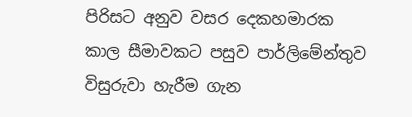පිරිසට අනුව වසර දෙකහමාරක කාල සීමාවකට පසුව පාර්ලිමේන්තුව විසුරුවා හැරීම ගැන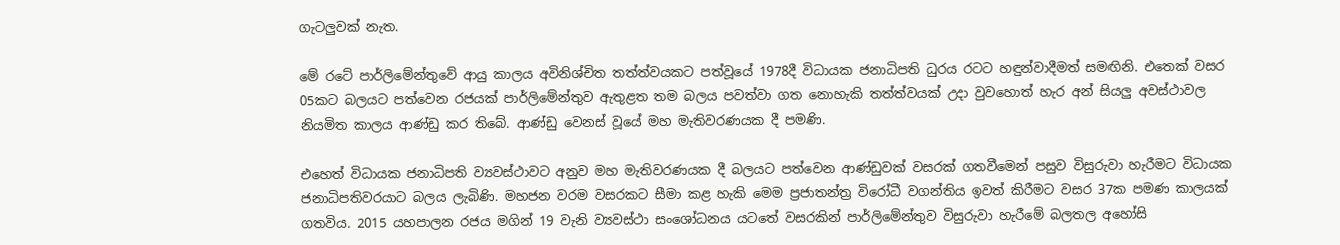ගැටලු‍වක් නැත.

මේ රටේ පාර්ලිමේන්තුවේ ආයු කාලය අවිනිශ්චිත තත්ත්වයකට පත්වූයේ 1978දී විධායක ජනාධිපති ධුරය රටට හඳුන්වාදීමත් සමඟිනි. එතෙක් වසර 05කට බලයට පත්වෙන රජයක් පාර්ලිමේන්තුව ඇතුළත තම බලය පවත්වා ගත නොහැකි තත්ත්වයක් උදා වුවහොත් හැර අන් සියලු‍ අවස්ථාවල නියමිත කාලය ආණ්ඩු කර තිබේ. ආණ්ඩු වෙනස් වූයේ මහ මැතිවරණයක දී පමණි.

එහෙත් විධායක ජනාධිපති ව්‍යවස්ථාවට අනුව මහ මැතිවරණයක දී බලයට පත්වෙන ආණ්ඩුවක් වසරක් ගතවීමෙන් පසුව විසුරුවා හැරීමට විධායක ජනාධිපතිවරයාට බලය ලැබිණි. මහජන වරම වසරකට සීමා කළ හැකි මෙම ප්‍රජාතන්ත්‍ර විරෝධී වගන්තිය ඉවත් කිරීමට වසර 37ක පමණ කාලයක් ගතවිය. 2015 යහපාලන රජය මගින් 19 වැනි ව්‍යවස්ථා සංශෝධනය යටතේ වසරකින් පාර්ලිමේන්තුව විසුරුවා හැරීමේ බලතල අහෝසි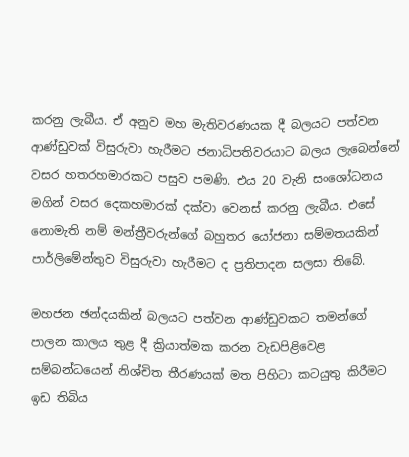කරනු ලැබීය. ඒ අනුව මහ මැතිවරණයක දී බලයට පත්වන ආණ්ඩුවක් විසුරුවා හැරීමට ජනාධිපතිවරයාට බලය ලැබෙන්නේ වසර හතරහමාරකට පසුව පමණි. එය 20 වැනි සංශෝධනය මගින් වසර දෙකහමාරක් දක්වා වෙනස් කරනු ලැබීය. එසේ නොමැති නම් මන්ත්‍රීවරුන්ගේ බහුතර යෝජනා සම්මතයකින් පාර්ලිමේන්තුව විසුරුවා හැරීමට ද ප්‍රතිපාදන සලසා තිබේ.

මහජන ඡන්දයකින් බලයට පත්වන ආණ්ඩුවකට තමන්ගේ පාලන කාලය තුළ දී ක්‍රියාත්මක කරන වැඩපිළිවෙළ සම්බන්ධයෙන් නිශ්චිත තීරණයක් මත පිහිටා කටයුතු කිරීමට ඉඩ තිබිය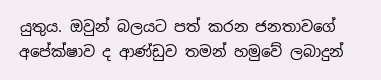යුතුය. ඔවුන් බලයට පත් කරන ජනතාවගේ අපේක්ෂාව ද ආණ්ඩුව තමන් හමුවේ ලබාදුන්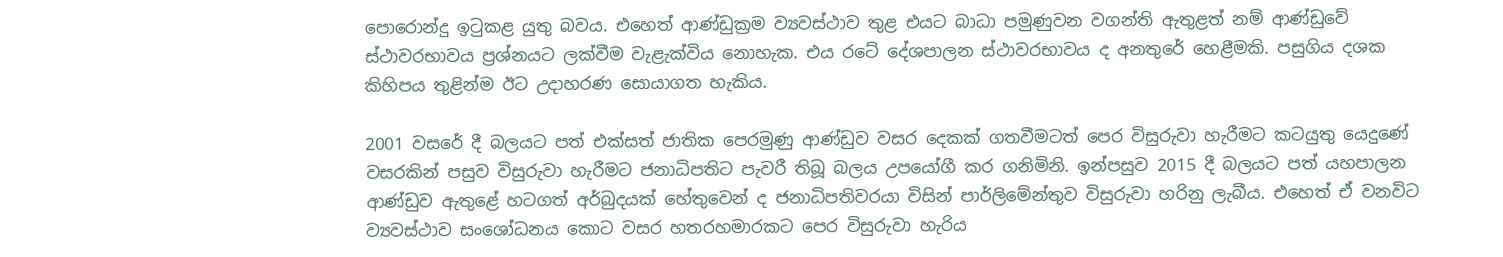පොරොන්දු ඉටුකළ යුතු බවය. එහෙත් ආණ්ඩුක්‍රම ව්‍යවස්ථාව තුළ එයට බාධා පමුණුවන වගන්ති ඇතුළත් නම් ආණ්ඩුවේ ස්ථාවරභාවය ප්‍රශ්නයට ලක්වීම වැළැක්විය නොහැක. එය රටේ දේශපාලන ස්ථාවරභාවය ද අනතුරේ හෙළීමකි. පසුගිය දශක කිහිපය තුළින්ම ඊට උදාහරණ සොයාගත හැකිය.

2001 වසරේ දී බලයට පත් එක්සත් ජාතික පෙරමුණු ආණ්ඩුව වසර දෙකක් ගතවීමටත් පෙර විසුරුවා හැරීමට කටයුතු යෙදුණේ වසරකින් පසුව විසුරුවා හැරීමට ජනාධිපතිට පැවරී තිබූ බලය උපයෝගී කර ගනිමිනි. ඉන්පසුව 2015 දී බලයට පත් යහපාලන ආණ්ඩුව ඇතුළේ හටගත් අර්බුදයක් හේතුවෙන් ද ජනාධිපතිවරයා විසින් පාර්ලිමේන්තුව විසුරුවා හරිනු ලැබීය. එහෙත් ඒ වනවිට ව්‍යවස්ථාව සංශෝධනය කොට වසර හතරහමාරකට පෙර විසුරුවා හැරිය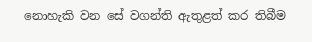නොහැකි වන සේ වගන්ති ඇතුළත් කර තිබීම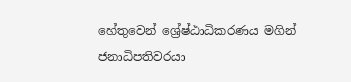හේතුවෙන් ශ්‍රේෂ්ඨාධිකරණය මගින් ජනාධිපතිවරයා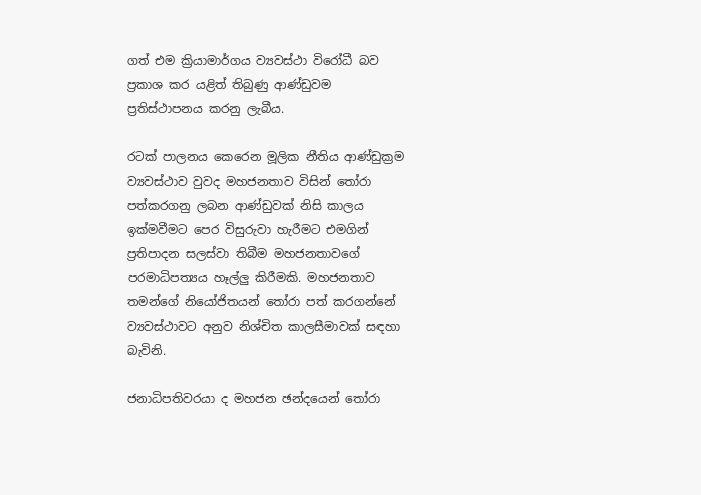ගත් එම ක්‍රියාමාර්ගය ව්‍යවස්ථා විරෝධී බව ප්‍රකාශ කර යළිත් තිබුණු ආණ්ඩුවම ප්‍රතිස්ථාපනය කරනු ලැබීය.

රටක් පාලනය කෙරෙන මූලික නීතිය ආණ්ඩුක්‍රම ව්‍යවස්ථාව වුවද මහජනතාව විසින් තෝරා පත්කරගනු ලබන ආණ්ඩුවක් නිසි කාලය ඉක්මවීමට පෙර විසුරුවා හැරීමට එමගින් ප්‍රතිපාදන සලස්වා තිබීම මහජනතාවගේ පරමාධිපත්‍යය හෑල්ලු‍ කිරීමකි. මහජනතාව තමන්ගේ නියෝජිතයන් තෝරා පත් කරගන්නේ ව්‍යවස්ථාවට අනුව නිශ්චිත කාලසීමාවක් සඳහා බැවිනි.

ජනාධිපතිවරයා ද මහජන ඡන්දයෙන් තෝරා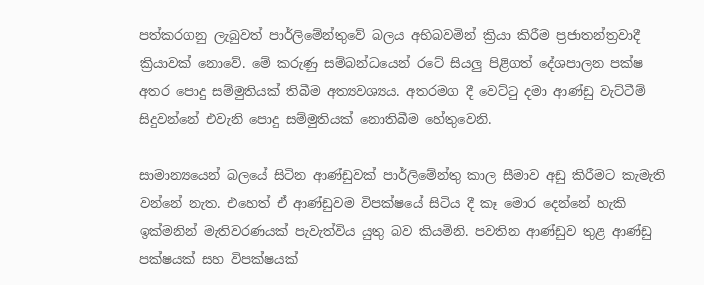පත්කරගනු ලැබුවත් පාර්ලිමේන්තුවේ බලය අභිබවමින් ක්‍රියා කිරීම ප්‍රජාතන්ත්‍රවාදී ක්‍රියාවක් නොවේ. මේ කරුණු සම්බන්ධයෙන් රටේ සියලු‍ පිළිගත් දේශපාලන පක්ෂ අතර පොදු සම්මුතියක් තිබීම අත්‍යවශ්‍යය. අතරමග දී වෙට්ටු දමා ආණ්ඩු වැට්ටීම් සිදුවන්නේ එවැනි පොදු සම්මුතියක් නොතිබීම හේතුවෙනි.

සාමාන්‍යයෙන් බලයේ සිටින ආණ්ඩුවක් පාර්ලිමේන්තු කාල සීමාව අඩු කිරීමට කැමැති වන්නේ නැත. එහෙත් ඒ ආණ්ඩුවම විපක්ෂයේ සිටිය දී කෑ මොර දෙන්නේ හැකි ඉක්මනින් මැතිවරණයක් පැවැත්විය යුතු බව කියමිනි. පවතින ආණ්ඩුව තුළ ආණ්ඩු පක්ෂයක් සහ විපක්ෂයක්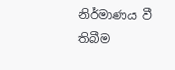නිර්මාණය වී තිබීම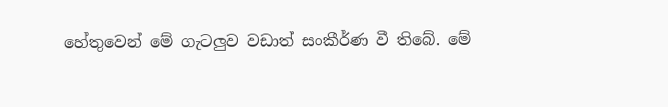හේතුවෙන් මේ ගැටලු‍ව වඩාත් සංකීර්ණ වී තිබේ. මේ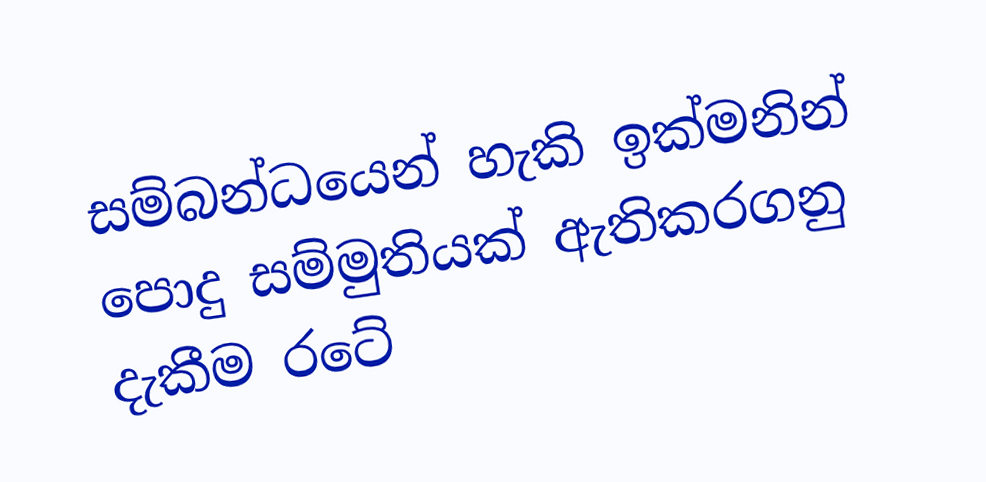සම්බන්ධයෙන් හැකි ඉක්මනින් පොදු සම්මුතියක් ඇතිකරගනු දැකීම රටේ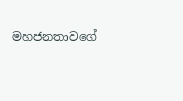මහජනතාවගේ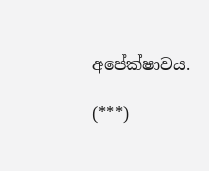අපේක්ෂාවය.

(***)